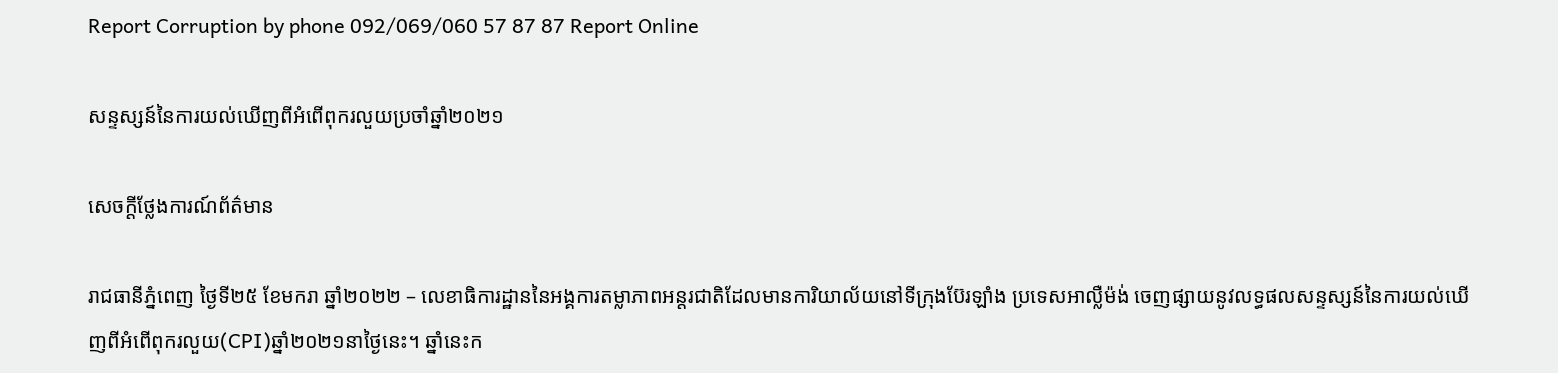Report Corruption by phone 092/069/060 57 87 87 Report Online

សន្ទស្សន៍នៃការយល់ឃើញពីអំពើពុករលួយប្រចាំឆ្នាំ២០២១

សេចក្ដីថ្លែងការណ៍ព័ត៌មាន

រាជធានីភ្នំពេញ ថ្ងៃទី២៥ ខែមករា ឆ្នាំ២០២២ – លេខាធិការដ្ឋាននៃអង្គការតម្លាភាពអន្តរជាតិដែលមានការិយាល័យនៅទីក្រុងប៊ែរឡាំង ប្រទេសអាល្លឺម៉ង់ ចេញផ្សាយនូវលទ្ធផលសន្ទស្សន៍នៃការយល់ឃើញពីអំពើពុករលួយ(CPI)ឆ្នាំ២០២១នាថ្ងៃនេះ។ ឆ្នាំនេះក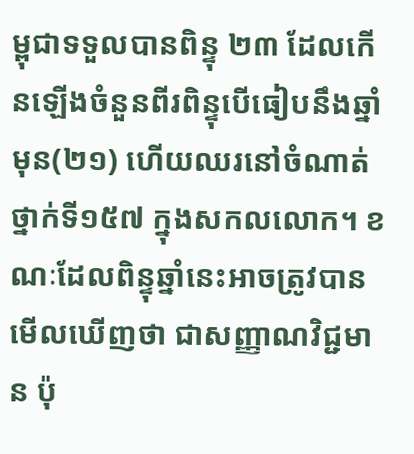ម្ពុជាទទួលបានពិន្ទុ ២៣ ដែលកើនឡើងចំនួនពីរពិន្ទុបើធៀបនឹងឆ្នាំមុន(២១) ហើយឈរនៅចំណាត់ថ្នាក់ទី១៥៧ ក្នុងសកលលោក។ ខណៈដែលពិន្ទុឆ្នាំនេះអាចត្រូវបានមើលឃើញថា ជាសញ្ញាណវិជ្ជមាន ប៉ុ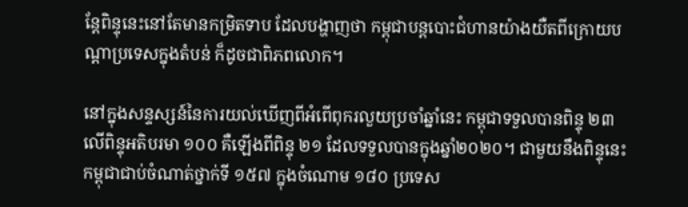ន្តែពិន្ទុនេះនៅតែមានកម្រិតទាប ដែលបង្ហាញថា កម្ពុជាបន្តបោះជំហានយ៉ាងយឺតពីក្រោយបណ្តាប្រទេសក្នុងតំបន់ ក៏ដូចជាពិភពលោក។

នៅក្នុងសន្ទស្សន៍នៃការយល់ឃើញពីអំពើពុករលួយប្រចាំឆ្នាំនេះ កម្ពុជាទទួលបានពិន្ទុ ២៣ លើពិន្ទុអតិបរមា ១០០ គឺឡើងពីពិន្ទុ ២១ ដែលទទួលបានក្នុងឆ្នាំ២០២០។ ជាមួយនឹងពិន្ទុនេះ កម្ពុជាជាប់ចំណាត់ថ្នាក់ទី ១៥៧ ក្នុងចំណោម ១៨០ ប្រទេស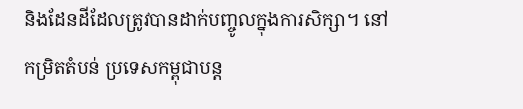និងដែនដីដែលត្រូវបានដាក់បញ្ចូលក្នុងការសិក្សា។ នៅកម្រិតតំបន់ ប្រទេសកម្ពុជាបន្ត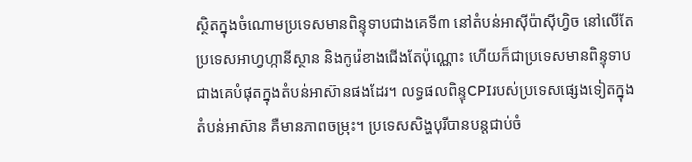ស្ថិតក្នុងចំណោមប្រទេសមានពិន្ទុទាបជាងគេទី៣ នៅតំបន់អាស៊ីប៉ាស៊ីហ្វិច នៅលើតែប្រទេសអាហ្វហ្កានីស្ថាន និងកូរ៉េខាងជើងតែប៉ុណ្ណោះ ហើយក៏ជាប្រទេសមានពិន្ទុទាបជាងគេបំផុតក្នុងតំបន់អាស៊ានផងដែរ។ លទ្ធផលពិន្ទុCPIរបស់ប្រទេសផ្សេងទៀតក្នុងតំបន់អាស៊ាន គឺមានភាពចម្រុះ។ ប្រទេសសិង្ហបុរីបានបន្តជាប់ចំ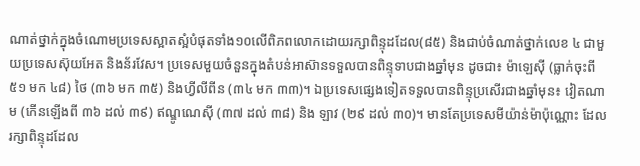ណាត់ថ្នាក់ក្នុងចំណោមប្រទេសស្អាតស្អំបំផុតទាំង១០លើពិភពលោកដោយរក្សាពិន្ទុដដែល(៨៥) និងជាប់ចំណាត់ថ្នាក់លេខ ៤ ជាមួយប្រទេសស៊ុយអែត និងន័រវែស។ ប្រទេសមួយចំនួនក្នុងតំបន់អាស៊ានទទួលបានពិន្ទុទាបជាងឆ្នាំមុន ដូចជា៖ ម៉ាឡេស៊ី (ធ្លាក់ចុះពី ៥១ មក ៤៨) ថៃ (៣៦ មក ៣៥) និងហ្វីលីពីន (៣៤ មក ៣៣)។ ឯប្រទេសផ្សេងទៀតទទួលបានពិន្ទុប្រសើរជាងឆ្នាំមុន៖ វៀតណាម (កើនឡើងពី ៣៦ ដល់ ៣៩) ឥណ្ឌូណេស៊ី (៣៧ ដល់ ៣៨) និង ឡាវ (២៩ ដល់ ៣០)។ មានតែប្រទេសមីយ៉ាន់ម៉ាប៉ុណ្ណោះ ដែលរក្សាពិន្ទុដដែល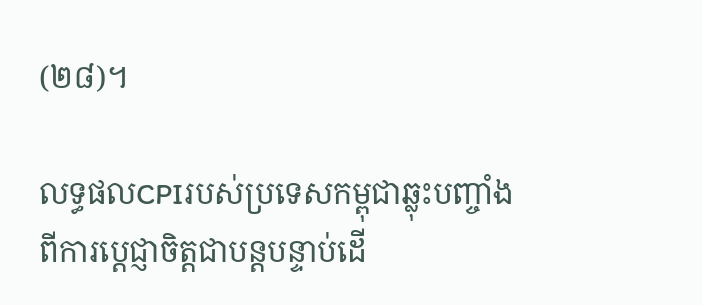(២៨)។

លទ្ធផលCPIរបស់ប្រទេសកម្ពុជាឆ្លុះបញ្ចាំងពីការប្តេជ្ញាចិត្តជាបន្តបន្ទាប់ដើ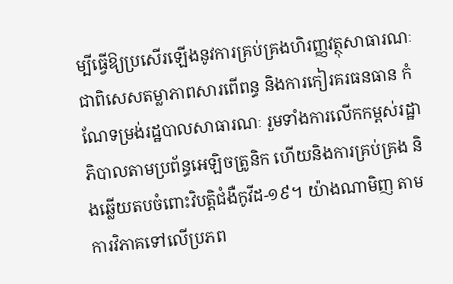ម្បីធ្វើឱ្យប្រសើរឡើងនូវការគ្រប់គ្រងហិរញ្ញវត្ថុសាធារណៈ ជាពិសេសតម្លាភាពសារពើពន្ធ និងការកៀរគរធនធាន កំណែទម្រង់រដ្ឋបាលសាធារណៈ រួមទាំងការលើកកម្ពស់រដ្ឋាភិបាលតាមប្រព័ន្ធអេឡិចត្រូនិក ហើយនិងការគ្រប់គ្រង និងឆ្លើយតបចំពោះវិបត្តិជំងឺកូវីដ-១៩។ យ៉ាងណាមិញ តាមការវិភាគទៅលើប្រភព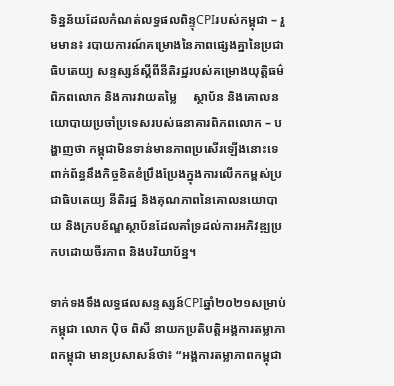ទិន្នន័យដែលកំណត់លទ្ធផលពិន្ទុCPIរបស់កម្ពុជា – រួមមាន៖ របាយការណ៍គម្រោងនៃភាពផ្សេងគ្នានៃប្រជាធិបតេយ្យ សន្ទស្សន៍ស្ដីពីនីតិរដ្ឋរបស់គម្រោងយុត្តិធម៌ពិភពលោក និងការវាយតម្លៃ     ស្ថាប័ន និងគោលនយោបាយប្រចាំប្រទេសរបស់ធនាគារពិភពលោក – បង្ហាញថា កម្ពុជាមិនទាន់មានភាពប្រសើរឡើងនោះទេពាក់ព័ន្ធនឹងកិច្ចខិតខំប្រឹងប្រែងក្នុងការលើកកម្ពស់ប្រជាធិបតេយ្យ នីតិរដ្ឋ និងគុណភាពនៃគោលនយោបាយ និងក្របខ័ណ្ឌស្ថាប័នដែលគាំទ្រដល់ការអភិវឌ្ឍប្រកបដោយចីរភាព និងបរិយាប័ន្ន។

ទាក់ទងទឹងលទ្ធផលសន្ទស្សន៍CPIឆ្នាំ២០២១សម្រាប់កម្ពុជា លោក ប៉ិច ពិសី នាយកប្រតិបត្តិអង្គការតម្លាភាពកម្ពុជា មានប្រសាសន៍ថា៖ “អង្គការតម្លាភាពកម្ពុជា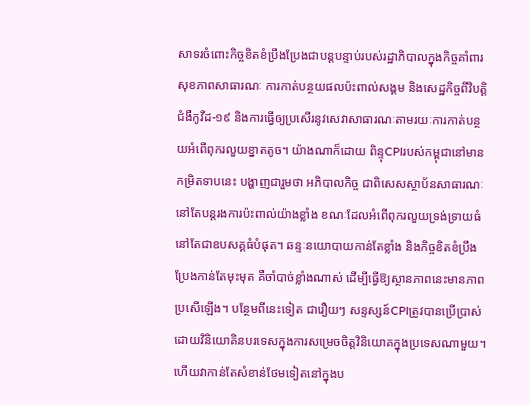សាទរចំពោះកិច្ចខិតខំប្រឹងប្រែងជាបន្តបន្ទាប់របស់រដ្ឋាភិបាលក្នុងកិច្ចគាំពារសុខភាពសាធារណៈ ការកាត់បន្ថយផលប៉ះពាល់សង្គម និងសេដ្ឋកិច្ចពីវិបត្តិជំងឺកូវីដ-១៩ និងការធ្វើឲ្យប្រសើរនូវសេវាសាធារណៈតាមរយៈការកាត់បន្ថយអំពើពុករលួយខ្នាតតូច។ យ៉ាងណាក៏ដោយ ពិន្ទុCPIរបស់កម្ពុជានៅមានកម្រិតទាបនេះ បង្ហាញជារួមថា អភិបាលកិច្ច ជាពិសេសស្ថាប័នសាធារណៈ នៅតែបន្តរងការប៉ះពាល់យ៉ាងខ្លាំង ខណៈដែលអំពើពុករលួយទ្រង់ទ្រាយធំនៅតែជាឧបសគ្គធំបំផុត។ ឆន្ទៈនយោបាយកាន់តែខ្លាំង និងកិច្ចខិតខំប្រឹងប្រែងកាន់តែមុះមុត គឺចាំបាច់ខ្លាំងណាស់ ដើម្បីធ្វើឱ្យស្ថានភាពនេះមានភាពប្រសើឡើង។ បន្ថែមពីនេះទៀត ជារឿយៗ សន្ទស្សន៍CPIត្រូវបានប្រើប្រាស់ដោយវិនិយោគិនបរទេសក្នុងការសម្រេចចិត្តវិនិយោគក្នុងប្រទេសណាមួយ។ ហើយវាកាន់តែសំខាន់ថែមទៀតនៅក្នុងប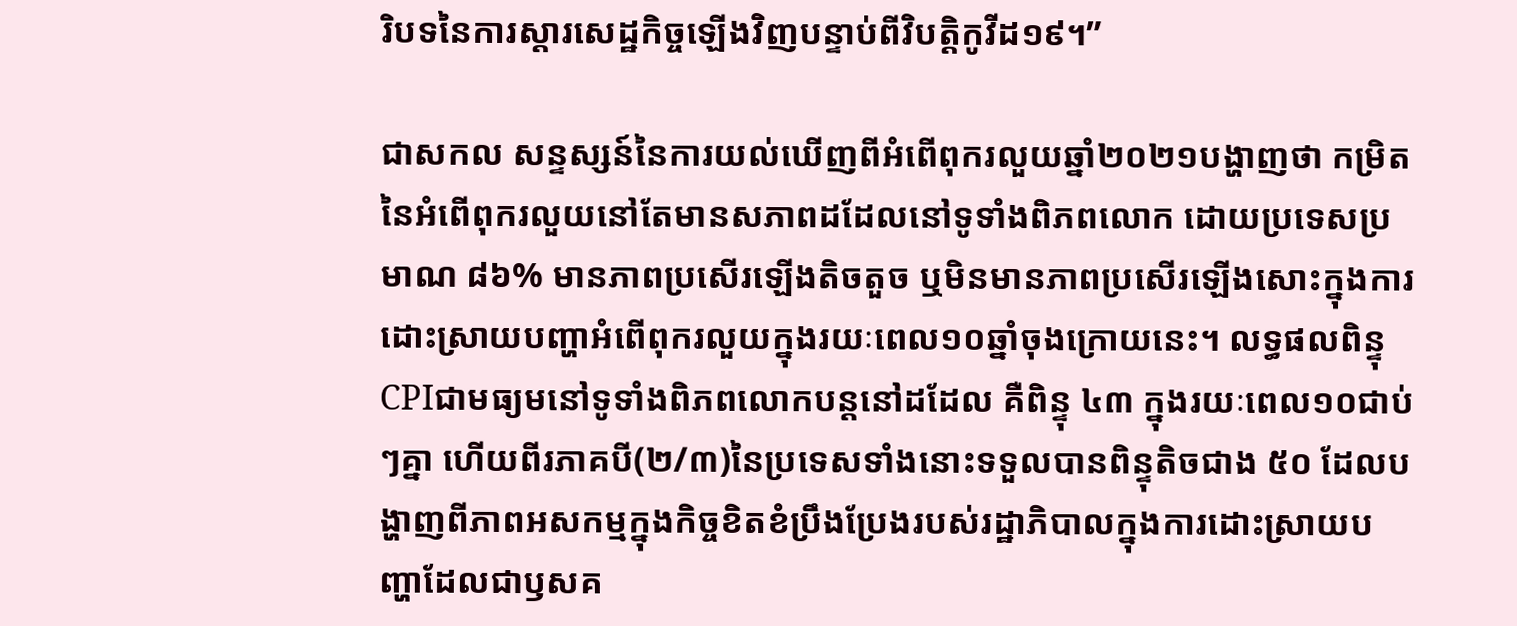រិបទនៃការស្តារសេដ្ឋកិច្ចឡើងវិញបន្ទាប់ពីវិបត្តិកូវីដ១៩។”

ជាសកល សន្ទស្សន៍នៃការយល់ឃើញពីអំពើពុករលួយឆ្នាំ២០២១បង្ហាញថា កម្រិតនៃអំពើពុករលួយនៅតែមានសភាពដដែលនៅទូទាំងពិភពលោក ដោយប្រទេសប្រមាណ ៨៦% មានភាពប្រសើរឡើងតិចតួច ឬមិនមានភាពប្រសើរឡើងសោះក្នុងការដោះស្រាយបញ្ហាអំពើពុករលួយក្នុងរយៈពេល១០ឆ្នាំចុងក្រោយនេះ។ លទ្ធផលពិន្ទុCPIជាមធ្យមនៅទូទាំងពិភពលោកបន្តនៅដដែល គឺពិន្ទុ ៤៣ ក្នុងរយៈពេល១០ជាប់ៗគ្នា ហើយពីរភាគបី(២/៣)នៃប្រទេសទាំងនោះទទួលបានពិន្ទុតិចជាង ៥០ ដែលបង្ហាញពីភាពអសកម្មក្នុងកិច្ចខិតខំប្រឹងប្រែងរបស់រដ្ឋាភិបាលក្នុងការដោះស្រាយបញ្ហាដែលជាឫសគ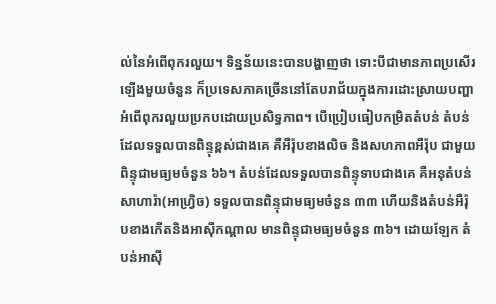ល់នៃអំពើពុករលួយ។ ទិន្នន័យនេះបានបង្ហាញថា ទោះបីជាមានភាពប្រសើរឡើងមួយចំនួន ក៏ប្រទេសភាគច្រើននៅតែបរាជ័យក្នុងការដោះស្រាយបញ្ហាអំពើពុករលួយប្រកបដោយប្រសិទ្ធភាព។ បើប្រៀបធៀបកម្រិតតំបន់ តំបន់ដែលទទួលបានពិន្ទុខ្ពស់ជាងគេ គឺអឺរ៉ុបខាងលិច និងសហភាពអឺរ៉ុប ជាមួយពិន្ទុជាមធ្យមចំនួន ៦៦។ តំបន់ដែលទទួលបានពិន្ទុទាបជាងគេ គឺអនុតំបន់សាហារ៉ា(អាហ្វ្រិច) ទទួលបានពិន្ទុជាមធ្យមចំនួន ៣៣ ហើយនិងតំបន់អឺរ៉ុបខាងកើតនិងអាស៊ីកណ្ដាល មានពិន្ទុជាមធ្យមចំនួន ៣៦។ ដោយឡែក តំបន់អាស៊ី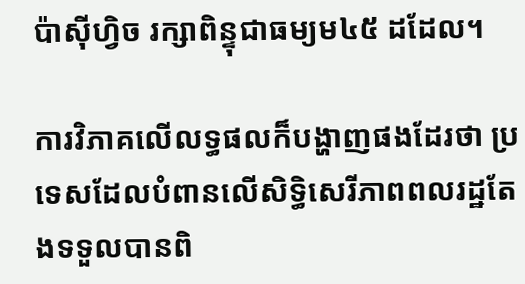ប៉ាស៊ីហ្វិច រក្សាពិន្ទុជាធម្យម៤៥ ដដែល។

ការវិភាគលើលទ្ធផលក៏បង្ហាញផងដែរថា ប្រទេសដែលបំពានលើសិទ្ធិសេរីភាពពលរដ្ឋតែងទទួលបានពិ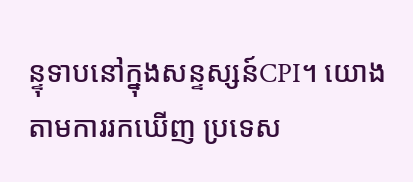ន្ទុទាបនៅក្នុងសន្ទស្សន៍CPI។ យោងតាមការរកឃើញ ប្រទេស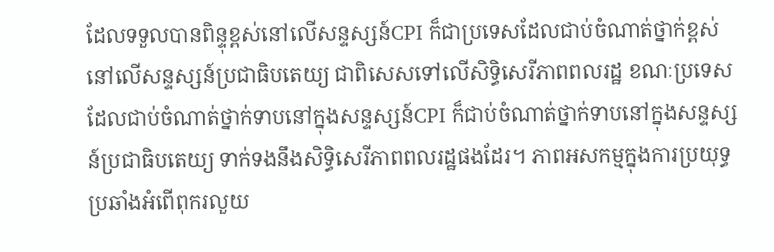ដែលទទួលបានពិន្ទុខ្ពស់នៅលើសន្ទស្សន៍CPI ក៏ជាប្រទេសដែលជាប់ចំណាត់ថ្នាក់ខ្ពស់នៅលើសន្ទស្សន៍ប្រជាធិបតេយ្យ ជាពិសេសទៅលើសិទ្ធិសេរីភាពពលរដ្ឋ ខណៈប្រទេសដែលជាប់ចំណាត់ថ្នាក់ទាបនៅក្នុងសន្ទស្សន៍CPI ក៏ជាប់ចំណាត់ថ្នាក់ទាបនៅក្នុងសន្ទស្សន៍ប្រជាធិបតេយ្យ ទាក់ទងនឹងសិទ្ធិសេរីភាពពលរដ្ឋផងដែរ។ ភាពអសកម្មក្នុងការប្រយុទ្ធប្រឆាំងអំពើពុករលួយ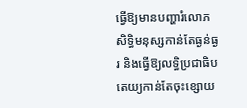ធ្វើឱ្យមានបញ្ហារំលោភសិទ្ធិមនុស្សកាន់តែធ្ងន់ធ្ងរ និងធ្វើឱ្យលទ្ធិប្រជាធិបតេយ្យកាន់តែចុះខ្សោយ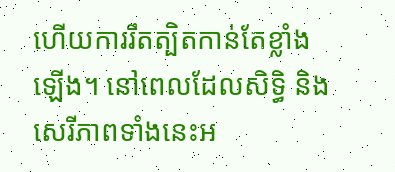ហើយការរឹតត្បិតកាន់តែខ្លាំងឡើង។ នៅពេលដែលសិទ្ធិ និង  សេរីភាពទាំងនេះអ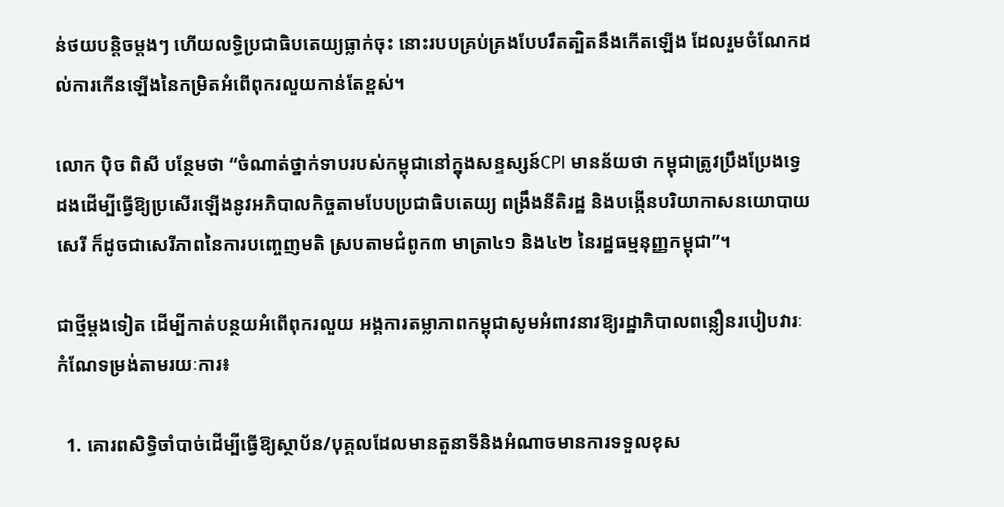ន់ថយបន្តិចម្ដងៗ ហើយលទ្ធិប្រជាធិបតេយ្យធ្លាក់ចុះ នោះរបបគ្រប់គ្រងបែបរឹតត្បិតនឹងកើតឡើង ដែលរួមចំណែកដល់ការកើនឡើងនៃកម្រិតអំពើពុករលួយកាន់តែខ្ពស់។

លោក ប៉ិច ពិសី បន្ថែមថា “ចំណាត់ថ្នាក់ទាបរបស់កម្ពុជានៅក្នុងសន្ទស្សន៍CPI មានន័យថា កម្ពុជាត្រូវប្រឹងប្រែងទ្វេដងដើម្បីធ្វើឱ្យប្រសើរឡើងនូវអភិបាលកិច្ចតាមបែបប្រជាធិបតេយ្យ ពង្រឹងនីតិរដ្ឋ និងបង្កើនបរិយាកាសនយោបាយសេរី ក៏ដូចជាសេរីភាពនៃការបញ្ចេញមតិ ស្របតាមជំពូក៣ មាត្រា៤១ និង៤២ នៃរដ្ឋធម្មនុញ្ញកម្ពុជា”។

ជាថ្មីម្តងទៀត ដើម្បីកាត់បន្ថយអំពើពុករលួយ អង្គការតម្លាភាពកម្ពុជាសូមអំពាវនាវឱ្យរដ្ឋាភិបាលពន្លឿនរបៀបវារៈកំណែទម្រង់តាមរយៈការ៖

  1. គោរពសិទ្ធិចាំបាច់ដើម្បីធ្វើឱ្យស្ថាប័ន/បុគ្គលដែលមានតួនាទីនិងអំណាចមានការទទួលខុស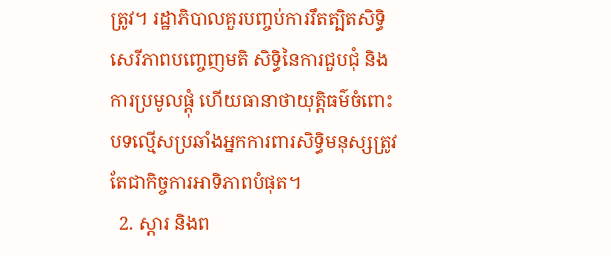ត្រូវ។ រដ្ឋាភិបាលគួរបញ្ចប់ការរឹតត្បិតសិទ្ធិសេរីភាពបញ្ចេញមតិ សិទ្ធិនៃការជួបជុំ និងការប្រមូលផ្តុំ ហើយធានាថាយុត្តិធម៌ចំពោះបទល្មើសប្រឆាំងអ្នកការពារសិទ្ធិមនុស្សត្រូវតែជាកិច្ចការអាទិភាពបំផុត។
  2. ស្ដារ និងព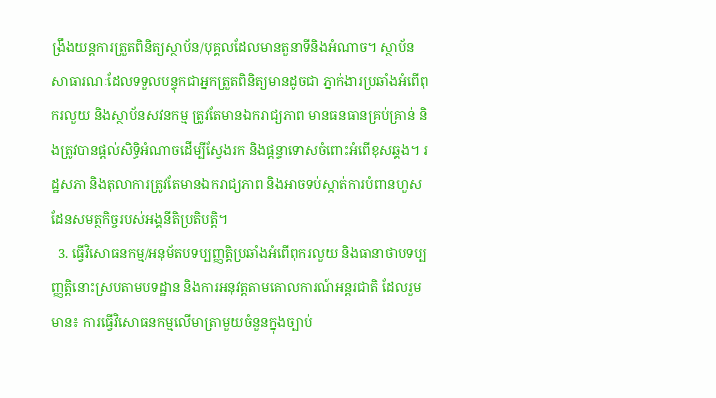ង្រឹងយន្តការត្រួតពិនិត្យស្ថាប័ន/បុគ្គលដែលមានតួនាទីនិងអំណាច។ ស្ថាប័នសាធារណៈដែលទទួលបន្ទុកជាអ្នកត្រួតពិនិត្យមានដូចជា ភ្នាក់ងារប្រឆាំងអំពើពុករលួយ និងស្ថាប័នសវនកម្ម ត្រូវតែមានឯករាជ្យភាព មានធនធានគ្រប់គ្រាន់ និងត្រូវបានផ្ដល់សិទ្ធិអំណាចដើម្បីស្វែងរក និងផ្ដន្ទាទោសចំពោះអំពើខុសឆ្គង។ រដ្ឋសភា និងតុលាការត្រូវតែមានឯករាជ្យភាព និងអាចទប់ស្កាត់ការបំពានហួសដែនសមត្ថកិច្ចរបស់អង្គនីតិប្រតិបត្តិ។
  3. ធ្វើវិសោធនកម្ម/អនុម័តបទប្បញ្ញត្តិប្រឆាំងអំពើពុករលួយ និងធានាថាបទប្បញ្ញត្តិនោះស្របតាមបទដ្ឋាន និងការអនុវត្តតាមគោលការណ៍អន្តរជាតិ ដែលរួមមាន៖ ការធ្វើវិសោធនកម្មលើមាត្រាមួយចំនួនក្នុងច្បាប់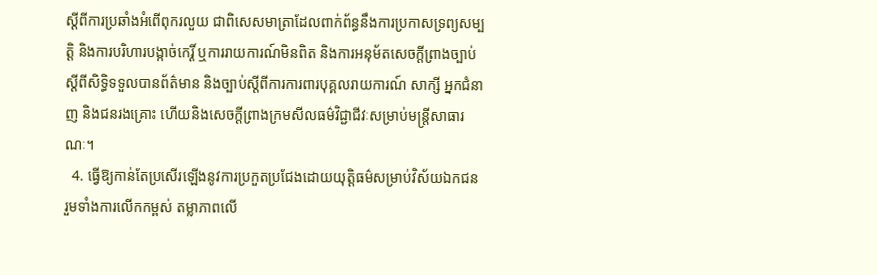ស្ដីពីការប្រឆាំងអំពើពុករលួយ ជាពិសេសមាត្រាដែលពាក់ព័ន្ធនឹងការប្រកាសទ្រព្យសម្បត្តិ និងការបរិហារបង្កាច់កេរ្តិ៍ ឬការរាយការណ៍មិនពិត និងការអនុម័តសេចក្ដីព្រាងច្បាប់ស្ដីពីសិទ្ធិទទួលបានព័ត៌មាន និងច្បាប់ស្ដីពីការការពារបុគ្គលរាយការណ៍ សាក្សី អ្នកជំនាញ និងជនរងគ្រោះ ហើយនិងសេចក្ដីព្រាងក្រមសីលធម៌វិជ្ជាជីវៈសម្រាប់មន្ត្រីសាធារណៈ។
  4. ធ្វើឱ្យកាន់តែប្រសើរឡើងនូវការប្រកួតប្រជែងដោយយុត្តិធម៌សម្រាប់វិស័យឯកជន រួមទាំងការលើកកម្ពស់ តម្លាភាពលើ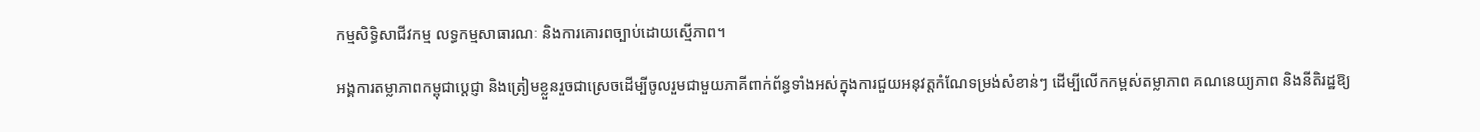កម្មសិទ្ធិសាជីវកម្ម លទ្ធកម្មសាធារណៈ និងការគោរពច្បាប់ដោយស្មើភាព។

អង្គការតម្លាភាពកម្ពុជាប្តេជ្ញា និងត្រៀមខ្លួនរួចជាស្រេចដើម្បីចូលរួមជាមួយភាគីពាក់ព័ន្ធទាំងអស់ក្នុងការជួយអនុវត្តកំណែទម្រង់សំខាន់ៗ ដើម្បីលើកកម្ពស់តម្លាភាព គណនេយ្យភាព និងនីតិរដ្ឋឱ្យ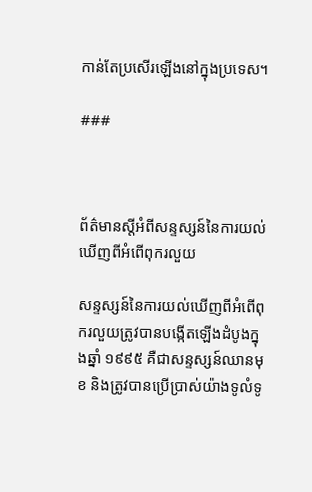កាន់តែប្រសើរឡើងនៅក្នុងប្រទេស។

###



ព័ត៌មានស្តីអំពីសន្ទស្សន៍នៃការយល់ឃើញពីអំពើពុករលួយ

សន្ទស្សន៍នៃការយល់ឃើញពីអំពើពុករលួយត្រូវបានបង្កើតឡើងដំបូងក្នុងឆ្នាំ ១៩៩៥ គឺជាសន្ទស្សន៍ឈានមុខ និងត្រូវបានប្រើប្រាស់យ៉ាងទូលំទូ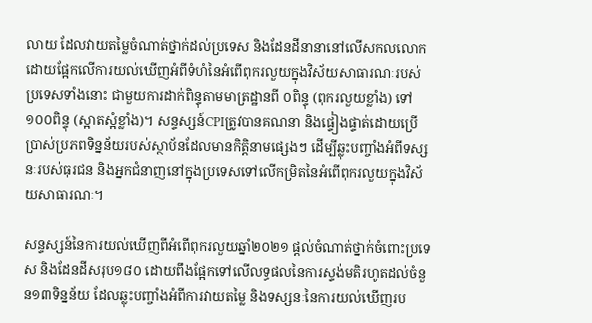លាយ ដែលវាយតម្លៃចំណាត់ថ្នាក់ដល់ប្រទេស និងដែនដីនានានៅលើសកលលោក ដោយផ្អែកលើការយល់ឃើញអំពីទំហំនៃអំពើពុករលួយក្នុងវិស័យសាធារណៈរបស់ប្រទេសទាំងនោះ ជាមួយការដាក់ពិន្ទុតាមមាត្រដ្ឋានពី ០ពិន្ទុ (ពុករលួយខ្លាំង) ទៅ ១០០ពិន្ទុ (ស្អាតស្អំខ្លាំង)។ សន្ទស្សន៍CPIត្រូវបានគណនា និងផ្ទៀងផ្ទាត់ដោយប្រើប្រាស់ប្រភពទិន្នន័យរបស់ស្ថាប័នដែលមានកិត្តិនាមផ្សេងៗ ដើម្បីឆ្លុះបញ្ចាំងអំពីទស្សនៈរបស់ធុរជន និងអ្នកជំនាញនៅក្នុងប្រទេសទៅលើកម្រិតនៃអំពើពុករលួយក្នុងវិស័យសាធារណៈ។

សន្ទស្សន៍នៃការយល់ឃើញពីអំពើពុករលួយឆ្នាំ២០២១ ផ្ដល់ចំណាត់ថ្នាក់ចំពោះប្រទេស និងដែនដីសរុប១៨០ ដោយពឹងផ្អែកទៅលើលទ្ធផលនៃការស្ទង់មតិរហូតដល់ចំនួន១៣ទិន្នន័យ ដែលឆ្លុះបញ្ចាំងអំពីការវាយតម្លៃ និងទស្សនៈនៃការយល់ឃើញរប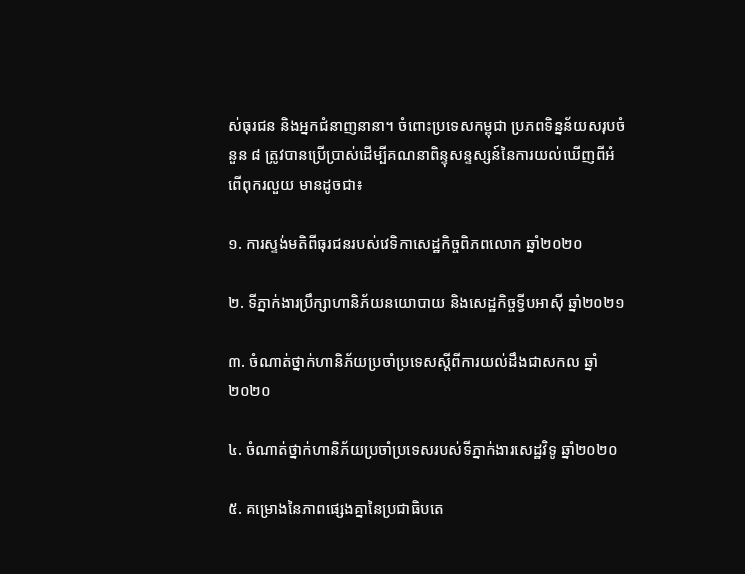ស់ធុរជន និងអ្នកជំនាញនានា។ ចំពោះប្រទេសកម្ពុជា ប្រភពទិន្នន័យសរុបចំនួន ៨ ត្រូវបានប្រើប្រាស់ដើម្បីគណនាពិន្ទុសន្ទស្សន៍នៃការយល់ឃើញពីអំពើពុករលួយ មានដូចជា៖

១. ការស្ទង់មតិពីធុរជនរបស់វេទិកាសេដ្ឋកិច្ចពិភពលោក ឆ្នាំ២០២០

២. ទីភ្នាក់ងារប្រឹក្សាហានិភ័យនយោបាយ និងសេដ្ឋកិច្ចទ្វីបអាស៊ី ឆ្នាំ២០២១

៣. ចំណាត់ថ្នាក់ហានិភ័យប្រចាំប្រទេសស្តីពីការយល់ដឹងជាសកល ឆ្នាំ២០២០

៤. ចំណាត់ថ្នាក់ហានិភ័យប្រចាំប្រទេសរបស់ទីភ្នាក់ងារសេដ្ឋវិទូ ឆ្នាំ២០២០

៥. គម្រោងនៃភាពផ្សេងគ្នានៃប្រជាធិបតេ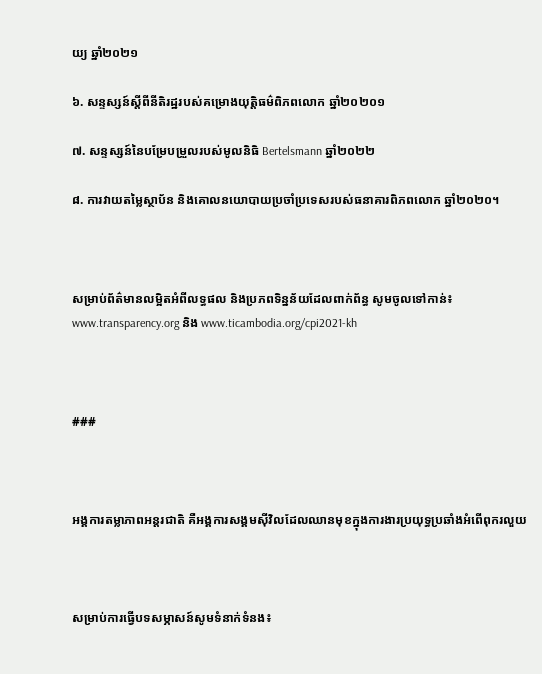យ្យ ឆ្នាំ២០២១

៦. សន្ទស្សន៍ស្ដីពីនីតិរដ្ឋរបស់គម្រោងយុត្តិធម៌ពិភពលោក ឆ្នាំ២០២០១

៧. សន្ទស្សន៍នៃបម្រែបម្រួលរបស់មូលនិធិ Bertelsmann ឆ្នាំ២០២២

៨. ការវាយតម្លៃស្ថាប័ន និងគោលនយោបាយប្រចាំប្រទេសរបស់ធនាគារពិភពលោក ឆ្នាំ២០២០។



សម្រាប់ព័ត៌មានលម្អិតអំពីលទ្ធផល និងប្រភពទិន្នន័យដែលពាក់ព័ន្ធ សូមចូលទៅកាន់៖ www.transparency.org និង www.ticambodia.org/cpi2021-kh



###



អង្គការតម្លាភាពអន្តរជាតិ គឺអង្គការសង្គមស៊ីវិលដែលឈានមុខក្នុងការងារប្រយុទ្ធប្រឆាំងអំពើពុករលួយ



សម្រាប់ការធ្វើបទសម្ភាសន៍សូមទំនាក់ទំនង៖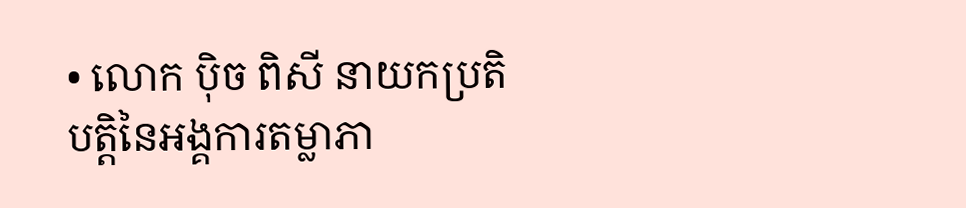• លោក ប៉ិច ពិសី នាយកប្រតិបត្តិនៃអង្គការតម្លាភា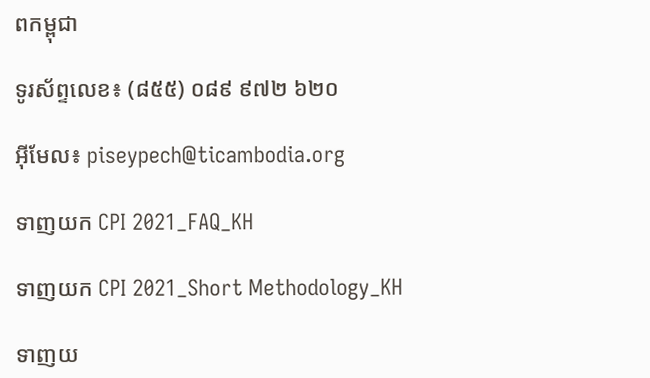ពកម្ពុជា

ទូរស័ព្ទលេខ៖ (៨៥៥) ០៨៩ ៩៧២ ៦២០

អ៊ីមែល៖ piseypech@ticambodia.org

ទាញយក CPI 2021_FAQ_KH

ទាញយក CPI 2021_Short Methodology_KH

ទាញយ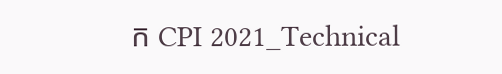ក CPI 2021_Technical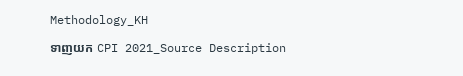Methodology_KH

ទាញយក CPI 2021_Source Description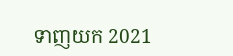ទាញយក 2021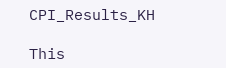CPI_Results_KH

This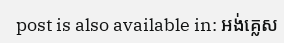post is also available in: អង់គ្លេស